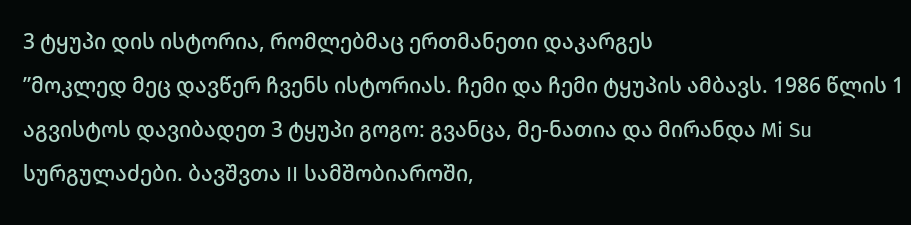3 ტყუპი დის ისტორია, რომლებმაც ერთმანეთი დაკარგეს
”მოკლედ მეც დავწერ ჩვენს ისტორიას. ჩემი და ჩემი ტყუპის ამბავს. 1986 წლის 1 აგვისტოს დავიბადეთ 3 ტყუპი გოგო: გვანცა, მე-ნათია და მირანდა Mi Su სურგულაძები. ბავშვთა II სამშობიაროში,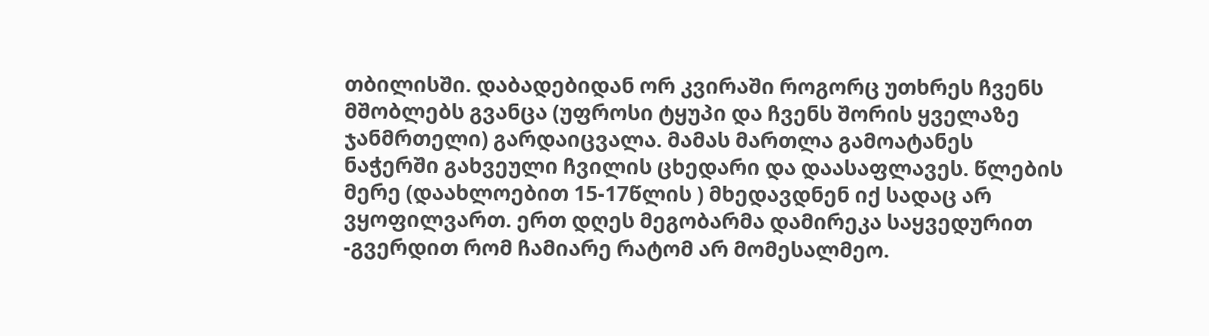თბილისში. დაბადებიდან ორ კვირაში როგორც უთხრეს ჩვენს მშობლებს გვანცა (უფროსი ტყუპი და ჩვენს შორის ყველაზე ჯანმრთელი) გარდაიცვალა. მამას მართლა გამოატანეს ნაჭერში გახვეული ჩვილის ცხედარი და დაასაფლავეს. წლების მერე (დაახლოებით 15-17წლის ) მხედავდნენ იქ სადაც არ ვყოფილვართ. ერთ დღეს მეგობარმა დამირეკა საყვედურით -გვერდით რომ ჩამიარე რატომ არ მომესალმეო.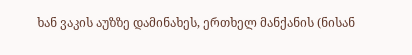ხან ვაკის აუზზე დამინახეს, ერთხელ მანქანის (ნისან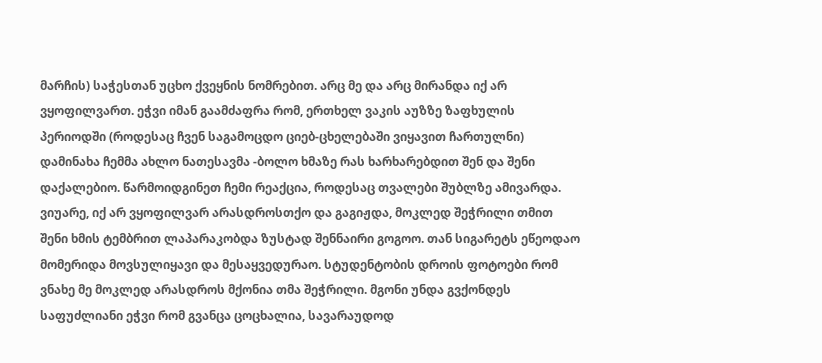მარჩის) საჭესთან უცხო ქვეყნის ნომრებით. არც მე და არც მირანდა იქ არ ვყოფილვართ. ეჭვი იმან გაამძაფრა რომ, ერთხელ ვაკის აუზზე ზაფხულის პერიოდში (როდესაც ჩვენ საგამოცდო ციებ-ცხელებაში ვიყავით ჩართულნი) დამინახა ჩემმა ახლო ნათესავმა -ბოლო ხმაზე რას ხარხარებდით შენ და შენი დაქალებიო. წარმოიდგინეთ ჩემი რეაქცია, როდესაც თვალები შუბლზე ამივარდა. ვიუარე, იქ არ ვყოფილვარ არასდროსთქო და გაგიჟდა, მოკლედ შეჭრილი თმით შენი ხმის ტემბრით ლაპარაკობდა ზუსტად შენნაირი გოგოო. თან სიგარეტს ეწეოდაო
მომერიდა მოვსულიყავი და მესაყვედურაო. სტუდენტობის დროის ფოტოები რომ ვნახე მე მოკლედ არასდროს მქონია თმა შეჭრილი. მგონი უნდა გვქონდეს საფუძლიანი ეჭვი რომ გვანცა ცოცხალია, სავარაუდოდ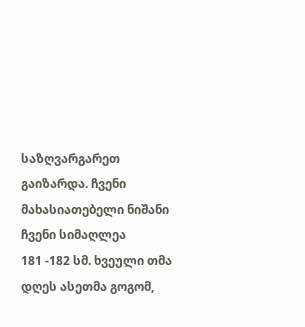საზღვარგარეთ გაიზარდა. ჩვენი მახასიათებელი ნიშანი ჩვენი სიმაღლეა
181 -182 სმ. ხვეული თმა
დღეს ასეთმა გოგომ,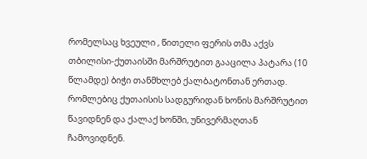რომელსაც ხვეული , წითელი ფერის თმა აქვს თბილისი-ქუთაისში მარშრუტით გააცილა პატარა (10 წლამდე) ბიჭი თანმხლებ ქალბატონთან ერთად. რომლებიც ქუთაისის სადგურიდან ხონის მარშრუტით წავიდნენ და ქალაქ ხონში, უნივერმაღთან ჩამოვიდნენ.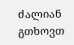ძალიან გთხოვთ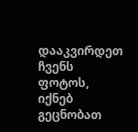დააკვირდეთ ჩვენს ფოტოს, იქნებ გეცნობათ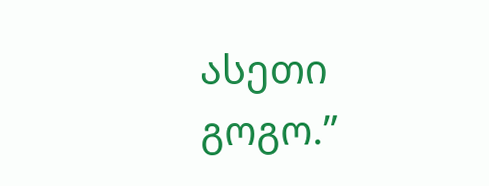ასეთი გოგო.”